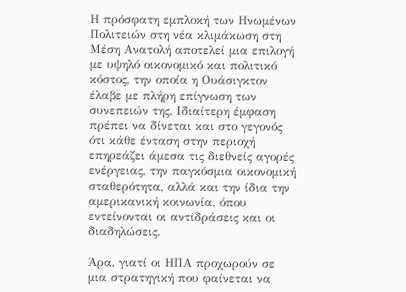Η πρόσφατη εμπλοκή των Ηνωμένων Πολιτειών στη νέα κλιμάκωση στη Μέση Ανατολή αποτελεί μια επιλογή με υψηλό οικονομικό και πολιτικό κόστος, την οποία η Ουάσιγκτον έλαβε με πλήρη επίγνωση των συνεπειών της. Ιδιαίτερη έμφαση πρέπει να δίνεται και στο γεγονός ότι κάθε ένταση στην περιοχή επηρεάζει άμεσα τις διεθνείς αγορές ενέργειας, την παγκόσμια οικονομική σταθερότητα, αλλά και την ίδια την αμερικανική κοινωνία, όπου εντείνονται οι αντιδράσεις και οι διαδηλώσεις.

Άρα, γιατί οι ΗΠΑ προχωρούν σε μια στρατηγική που φαίνεται να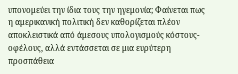υπονομεύει την ίδια τους την ηγεμονία; Φαίνεται πως η αμερικανική πολιτική δεν καθορίζεται πλέον αποκλειστικά από άμεσους υπολογισμούς κόστους-οφέλους, αλλά εντάσσεται σε μια ευρύτερη προσπάθεια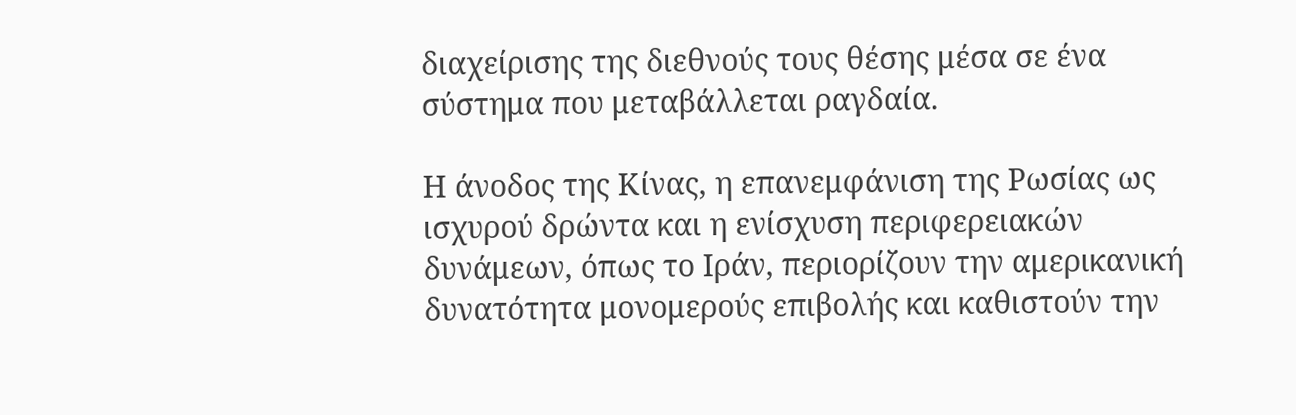διαχείρισης της διεθνούς τους θέσης μέσα σε ένα σύστημα που μεταβάλλεται ραγδαία.

Η άνοδος της Κίνας, η επανεμφάνιση της Ρωσίας ως ισχυρού δρώντα και η ενίσχυση περιφερειακών δυνάμεων, όπως το Ιράν, περιορίζουν την αμερικανική δυνατότητα μονομερούς επιβολής και καθιστούν την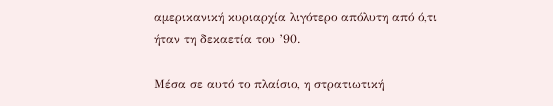αμερικανική κυριαρχία λιγότερο απόλυτη από ό,τι ήταν τη δεκαετία του ’90.

Μέσα σε αυτό το πλαίσιο, η στρατιωτική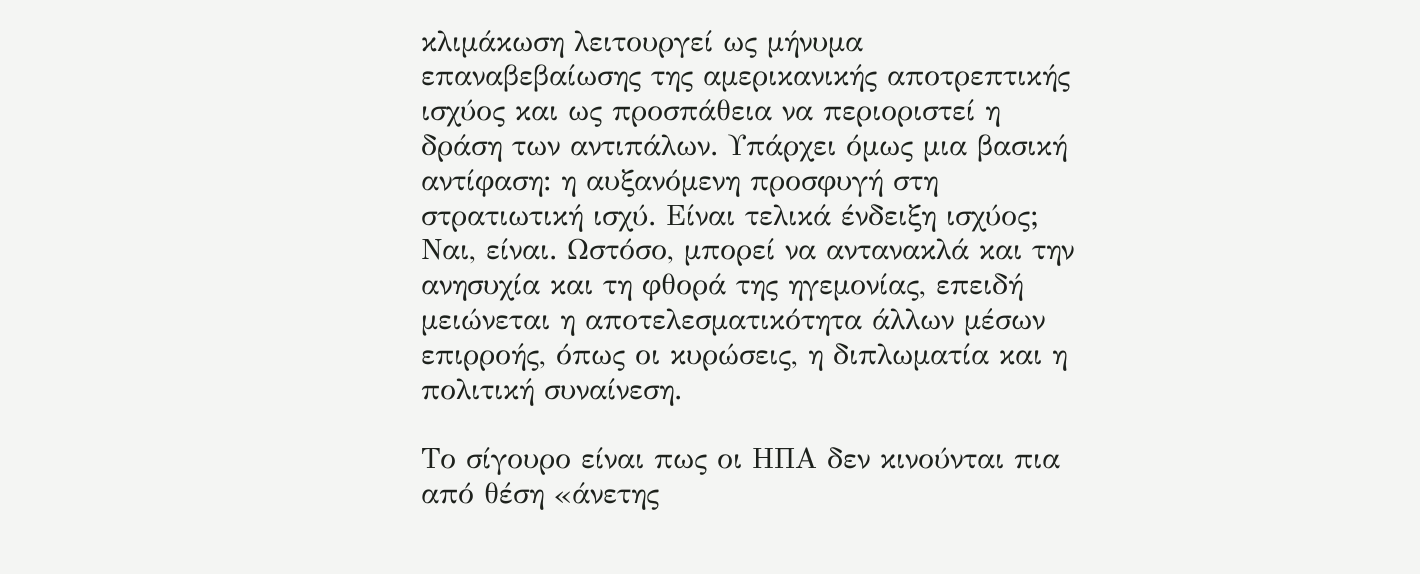κλιμάκωση λειτουργεί ως μήνυμα επαναβεβαίωσης της αμερικανικής αποτρεπτικής ισχύος και ως προσπάθεια να περιοριστεί η δράση των αντιπάλων. Υπάρχει όμως μια βασική αντίφαση: η αυξανόμενη προσφυγή στη στρατιωτική ισχύ. Είναι τελικά ένδειξη ισχύος; Ναι, είναι. Ωστόσο, μπορεί να αντανακλά και την ανησυχία και τη φθορά της ηγεμονίας, επειδή μειώνεται η αποτελεσματικότητα άλλων μέσων επιρροής, όπως οι κυρώσεις, η διπλωματία και η πολιτική συναίνεση.

Το σίγουρο είναι πως οι ΗΠΑ δεν κινούνται πια από θέση «άνετης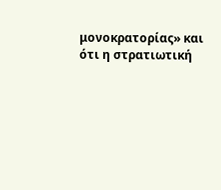μονοκρατορίας» και ότι η στρατιωτική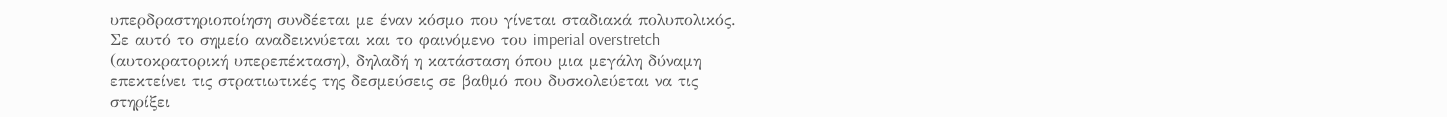υπερδραστηριοποίηση συνδέεται με έναν κόσμο που γίνεται σταδιακά πολυπολικός. Σε αυτό το σημείο αναδεικνύεται και το φαινόμενο του imperial overstretch (αυτοκρατορική υπερεπέκταση), δηλαδή η κατάσταση όπου μια μεγάλη δύναμη επεκτείνει τις στρατιωτικές της δεσμεύσεις σε βαθμό που δυσκολεύεται να τις στηρίξει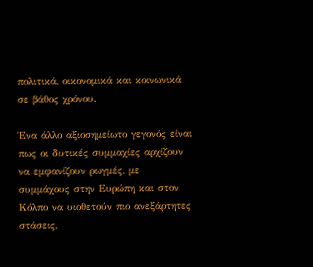πολιτικά, οικονομικά και κοινωνικά σε βάθος χρόνου.

Ένα άλλο αξιοσημείωτο γεγονός είναι πως οι δυτικές συμμαχίες αρχίζουν να εμφανίζουν ρωγμές, με συμμάχους στην Ευρώπη και στον Κόλπο να υιοθετούν πιο ανεξάρτητες στάσεις,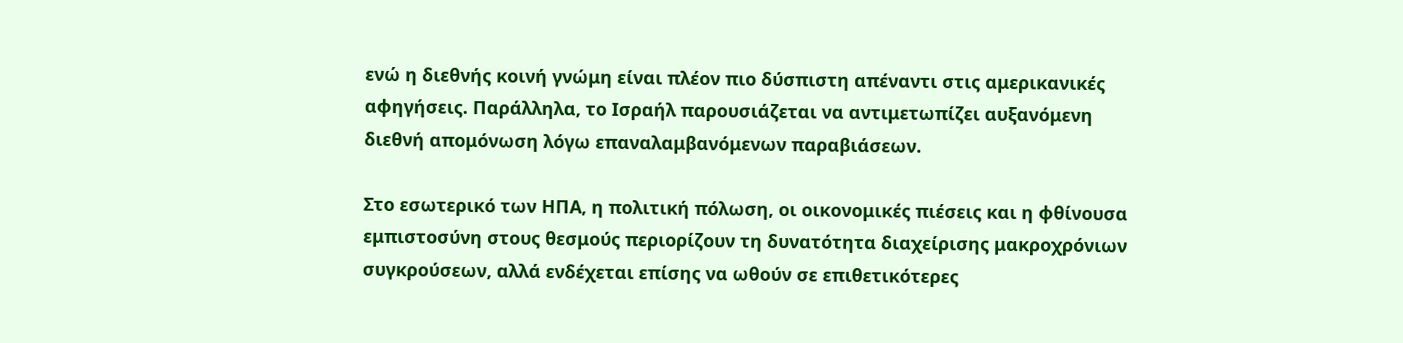ενώ η διεθνής κοινή γνώμη είναι πλέον πιο δύσπιστη απέναντι στις αμερικανικές αφηγήσεις. Παράλληλα, το Ισραήλ παρουσιάζεται να αντιμετωπίζει αυξανόμενη διεθνή απομόνωση λόγω επαναλαμβανόμενων παραβιάσεων.

Στο εσωτερικό των ΗΠΑ, η πολιτική πόλωση, οι οικονομικές πιέσεις και η φθίνουσα εμπιστοσύνη στους θεσμούς περιορίζουν τη δυνατότητα διαχείρισης μακροχρόνιων συγκρούσεων, αλλά ενδέχεται επίσης να ωθούν σε επιθετικότερες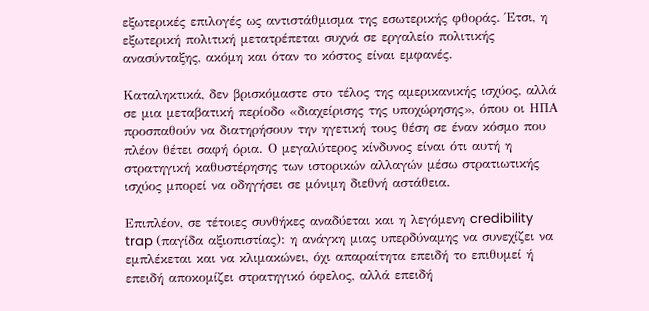εξωτερικές επιλογές ως αντιστάθμισμα της εσωτερικής φθοράς. Έτσι, η εξωτερική πολιτική μετατρέπεται συχνά σε εργαλείο πολιτικής ανασύνταξης, ακόμη και όταν το κόστος είναι εμφανές.

Καταληκτικά, δεν βρισκόμαστε στο τέλος της αμερικανικής ισχύος, αλλά σε μια μεταβατική περίοδο «διαχείρισης της υποχώρησης», όπου οι ΗΠΑ προσπαθούν να διατηρήσουν την ηγετική τους θέση σε έναν κόσμο που πλέον θέτει σαφή όρια. Ο μεγαλύτερος κίνδυνος είναι ότι αυτή η στρατηγική καθυστέρησης των ιστορικών αλλαγών μέσω στρατιωτικής ισχύος μπορεί να οδηγήσει σε μόνιμη διεθνή αστάθεια.

Επιπλέον, σε τέτοιες συνθήκες αναδύεται και η λεγόμενη credibility trap (παγίδα αξιοπιστίας): η ανάγκη μιας υπερδύναμης να συνεχίζει να εμπλέκεται και να κλιμακώνει, όχι απαραίτητα επειδή το επιθυμεί ή επειδή αποκομίζει στρατηγικό όφελος, αλλά επειδή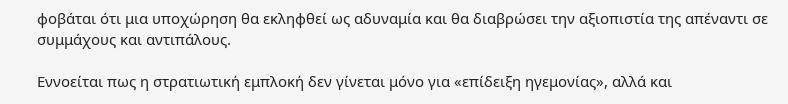φοβάται ότι μια υποχώρηση θα εκληφθεί ως αδυναμία και θα διαβρώσει την αξιοπιστία της απέναντι σε συμμάχους και αντιπάλους.

Εννοείται πως η στρατιωτική εμπλοκή δεν γίνεται μόνο για «επίδειξη ηγεμονίας», αλλά και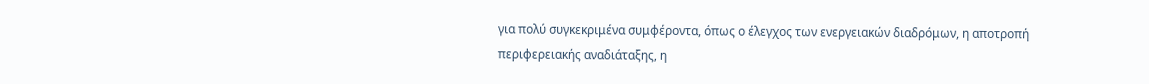για πολύ συγκεκριμένα συμφέροντα, όπως ο έλεγχος των ενεργειακών διαδρόμων, η αποτροπή περιφερειακής αναδιάταξης, η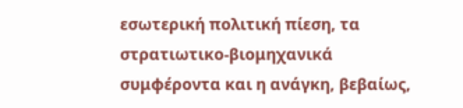εσωτερική πολιτική πίεση, τα στρατιωτικο-βιομηχανικά συμφέροντα και η ανάγκη, βεβαίως,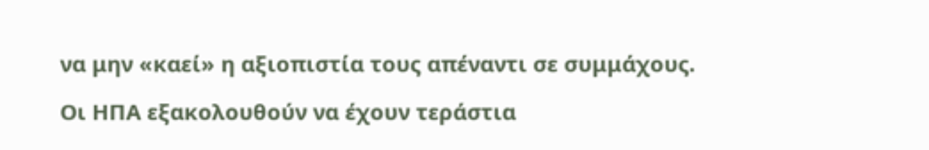να μην «καεί» η αξιοπιστία τους απέναντι σε συμμάχους.

Οι ΗΠΑ εξακολουθούν να έχουν τεράστια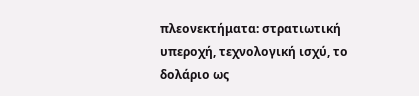πλεονεκτήματα: στρατιωτική υπεροχή, τεχνολογική ισχύ, το δολάριο ως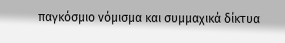παγκόσμιο νόμισμα και συμμαχικά δίκτυα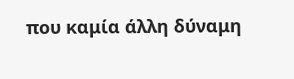που καμία άλλη δύναμη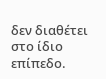δεν διαθέτει στο ίδιο επίπεδο.